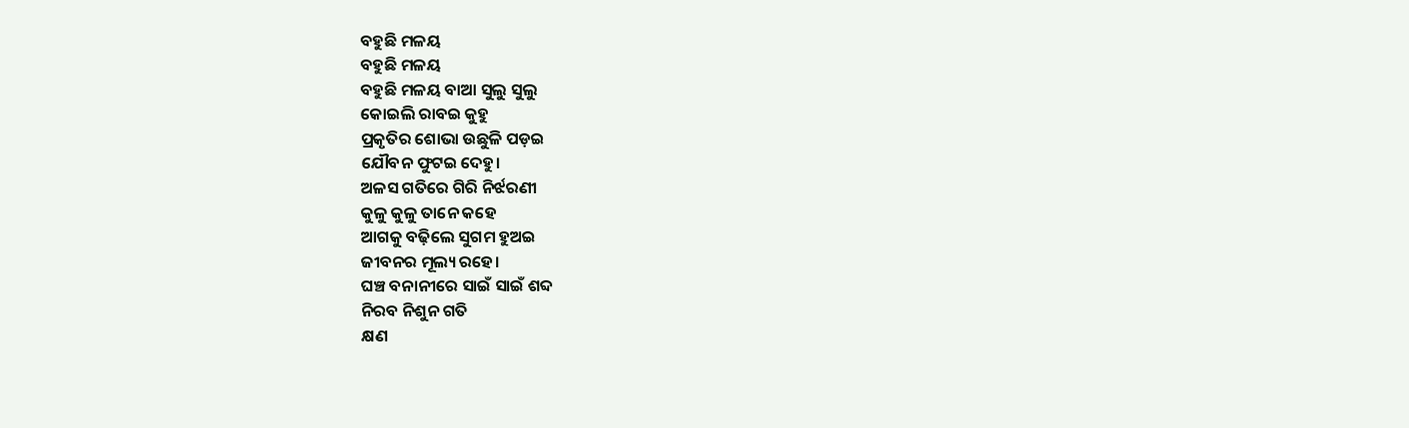ବହୁଛି ମଳୟ
ବହୁଛି ମଳୟ
ବହୁଛି ମଳୟ ବାଆ ସୁଲୁ ସୁଲୁ
କୋଇଲି ରାବଇ କୁହୁ
ପ୍ରକୃତିର ଶୋଭା ଉଛୁଳି ପଡ଼ଇ
ଯୌବନ ଫୁଟଇ ଦେହୁ।
ଅଳସ ଗତିରେ ଗିରି ନିର୍ଝରଣୀ
କୁଳୁ କୁଳୁ ତାନେ କହେ
ଆଗକୁ ବଢ଼ିଲେ ସୁଗମ ହୁଅଇ
ଜୀବନର ମୂଲ୍ୟ ରହେ।
ଘଞ୍ଚ ବନାନୀରେ ସାଇଁ ସାଇଁ ଶବ୍ଦ
ନିରବ ନିଶୁନ ଗତି
କ୍ଷଣ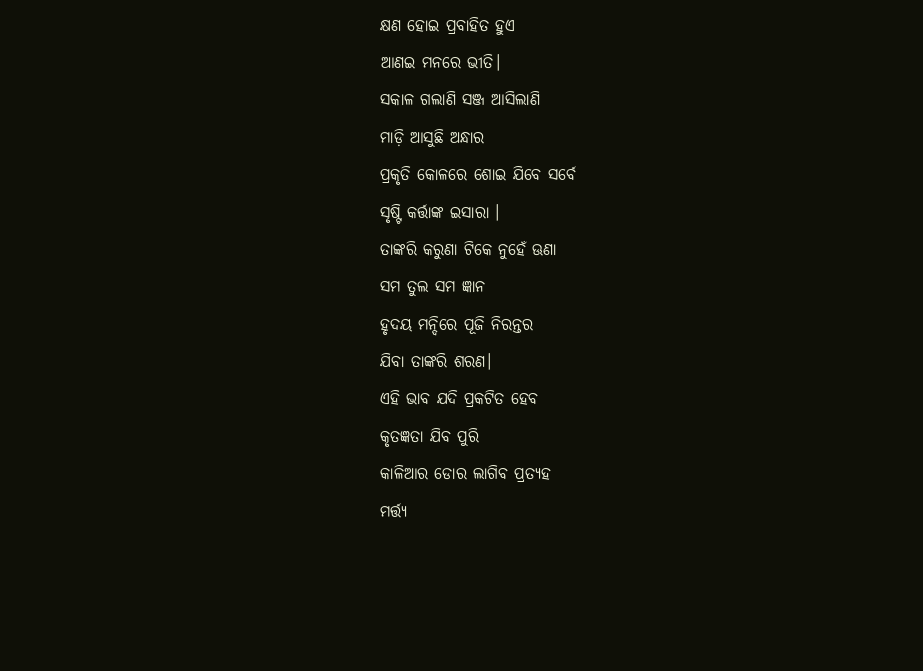କ୍ଷଣ ହୋଇ ପ୍ରବାହିତ ହୁଏ
ଆଣଇ ମନରେ ଭୀତି।
ସକାଳ ଗଲାଣି ସଞ୍ଜ ଆସିଲାଣି
ମାଡ଼ି ଆସୁଛି ଅନ୍ଧାର
ପ୍ରକୃତି କୋଳରେ ଶୋଇ ଯିବେ ସର୍ବେ
ସୃଷ୍ଟି କର୍ତ୍ତାଙ୍କ ଇସାରା ।
ତାଙ୍କରି କରୁଣା ଟିକେ ନୁହେଁ ଊଣା
ସମ ତୁଲ ସମ ଜ୍ଞାନ
ହୃଦୟ ମନ୍ଦିରେ ପୂଜି ନିରନ୍ତର
ଯିବା ତାଙ୍କରି ଶରଣ।
ଏହି ଭାବ ଯଦି ପ୍ରକଟିତ ହେବ
କୃତଜ୍ଞତା ଯିବ ପୁରି
କାଳିଆର ଡୋର ଲାଗିବ ପ୍ରତ୍ୟହ
ମର୍ତ୍ତ୍ୟ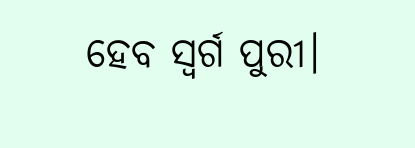ହେବ ସ୍ୱର୍ଗ ପୁରୀ।